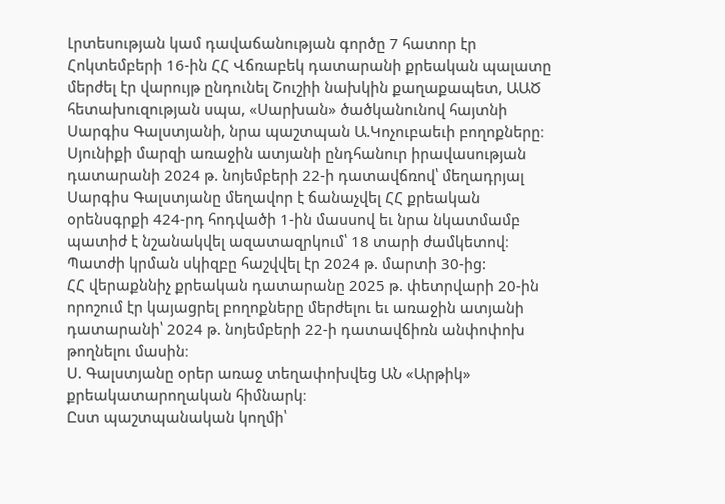Լրտեսության կամ դավաճանության գործը 7 հատոր էր
Հոկտեմբերի 16-ին ՀՀ Վճռաբեկ դատարանի քրեական պալատը մերժել էր վարույթ ընդունել Շուշիի նախկին քաղաքապետ, ԱԱԾ հետախուզության սպա, «Սարխան» ծածկանունով հայտնի Սարգիս Գալստյանի, նրա պաշտպան Ա.Կոչուբաեւի բողոքները։
Սյունիքի մարզի առաջին ատյանի ընդհանուր իրավասության դատարանի 2024 թ. նոյեմբերի 22-ի դատավճռով՝ մեղադրյալ Սարգիս Գալստյանը մեղավոր է ճանաչվել ՀՀ քրեական օրենսգրքի 424-րդ հոդվածի 1-ին մասսով եւ նրա նկատմամբ պատիժ է նշանակվել ազատազրկում՝ 18 տարի ժամկետով։ Պատժի կրման սկիզբը հաշվվել էր 2024 թ. մարտի 30-ից:
ՀՀ վերաքննիչ քրեական դատարանը 2025 թ. փետրվարի 20-ին որոշում էր կայացրել բողոքները մերժելու եւ առաջին ատյանի դատարանի՝ 2024 թ. նոյեմբերի 22-ի դատավճիռն անփոփոխ թողնելու մասին։
Ս. Գալստյանը օրեր առաջ տեղափոխվեց ԱՆ «Արթիկ» քրեակատարողական հիմնարկ։
Ըստ պաշտպանական կողմի՝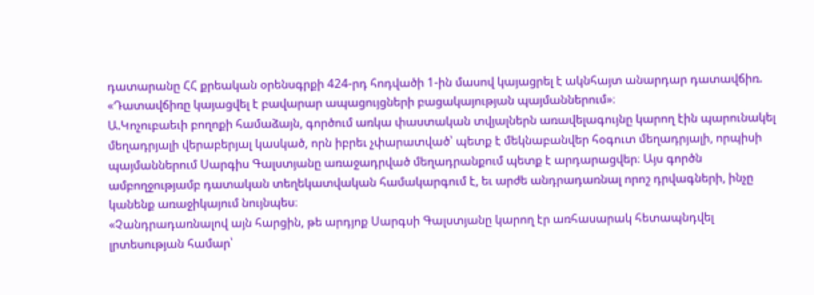դատարանը ՀՀ քրեական օրենսգրքի 424-րդ հոդվածի 1-ին մասով կայացրել է ակնհայտ անարդար դատավճիռ. «Դատավճիռը կայացվել է բավարար ապացույցների բացակայության պայմաններում»։
Ա.Կոչուբաեւի բողոքի համաձայն, գործում առկա փաստական տվյալներն առավելագույնը կարող էին պարունակել մեղադրյալի վերաբերյալ կասկած, որն իբրեւ չփարատված՝ պետք է մեկնաբանվեր հօգուտ մեղադրյալի, որպիսի պայմաններում Սարգիս Գալստյանը առաջադրված մեղադրանքում պետք է արդարացվեր։ Այս գործն ամբողջությամբ դատական տեղեկատվական համակարգում է, եւ արժե անդրադառնալ որոշ դրվագների, ինչը կանենք առաջիկայում նույնպես։
«Չանդրադառնալով այն հարցին, թե արդյոք Սարգսի Գալստյանը կարող էր առհասարակ հետապնդվել լրտեսության համար՝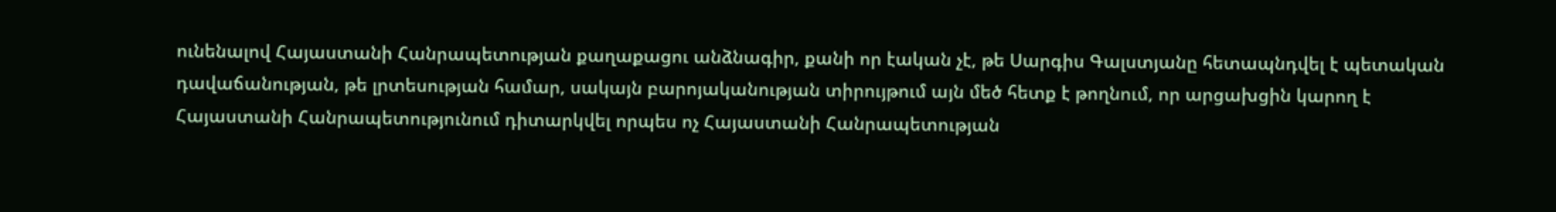ունենալով Հայաստանի Հանրապետության քաղաքացու անձնագիր, քանի որ էական չէ, թե Սարգիս Գալստյանը հետապնդվել է պետական դավաճանության, թե լրտեսության համար, սակայն բարոյականության տիրույթում այն մեծ հետք է թողնում, որ արցախցին կարող է Հայաստանի Հանրապետությունում դիտարկվել որպես ոչ Հայաստանի Հանրապետության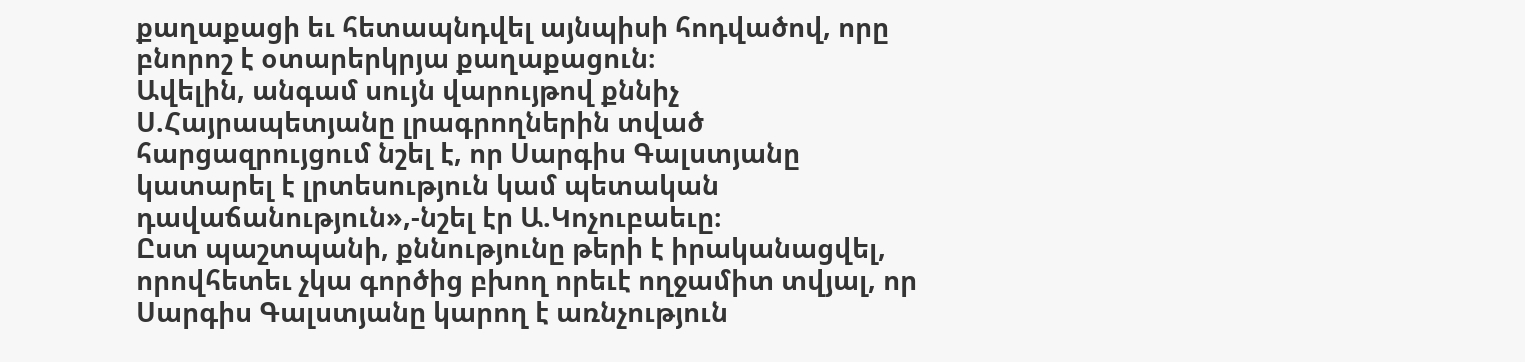քաղաքացի եւ հետապնդվել այնպիսի հոդվածով, որը բնորոշ է օտարերկրյա քաղաքացուն։
Ավելին, անգամ սույն վարույթով քննիչ Ս.Հայրապետյանը լրագրողներին տված հարցազրույցում նշել է, որ Սարգիս Գալստյանը կատարել է լրտեսություն կամ պետական դավաճանություն»,-նշել էր Ա.Կոչուբաեւը։
Ըստ պաշտպանի, քննությունը թերի է իրականացվել, որովհետեւ չկա գործից բխող որեւէ ողջամիտ տվյալ, որ Սարգիս Գալստյանը կարող է առնչություն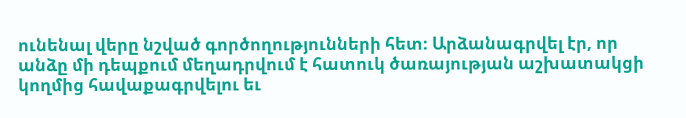ունենալ վերը նշված գործողությունների հետ։ Արձանագրվել էր, որ անձը մի դեպքում մեղադրվում է հատուկ ծառայության աշխատակցի կողմից հավաքագրվելու եւ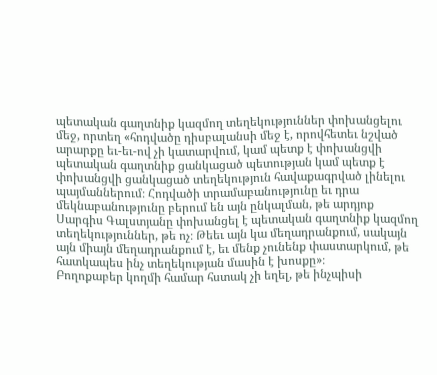պետական գաղտնիք կազմող տեղեկություններ փոխանցելու մեջ, որտեղ «հոդվածը դիսբալանսի մեջ է, որովհետեւ նշված արարքը եւ-եւ-ով չի կատարվում, կամ պետք է փոխանցվի պետական գաղտնիք ցանկացած պետության կամ պետք է փոխանցվի ցանկացած տեղեկություն հավաքագրված լինելու պայմաններում։ Հոդվածի տրամաբանությունը եւ դրա մեկնաբանությունը բերում են այն ընկալման, թե արդյոք Սարգիս Գալստյանը փոխանցել է պետական գաղտնիք կազմող տեղեկություններ, թե ոչ։ Թեեւ այն կա մեղադրանքում, սակայն այն միայն մեղադրանքում է, եւ մենք չունենք փաստարկում, թե հատկապես ինչ տեղեկության մասին է խոսքը»։
Բողոքաբեր կողմի համար հստակ չի եղել, թե ինչպիսի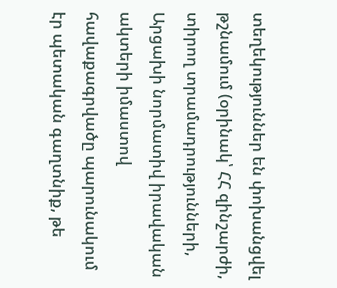տեղեկություններ են փոխանցվել թշնամում (օրինակ՝ ՀՀ զինշարժի, տիրող տրամադրությունների, Արցախի նորմատիվ իրավական ակտերի իմաստով հավաքագրվածը պարունակում էր պետական գաղտնիք, թե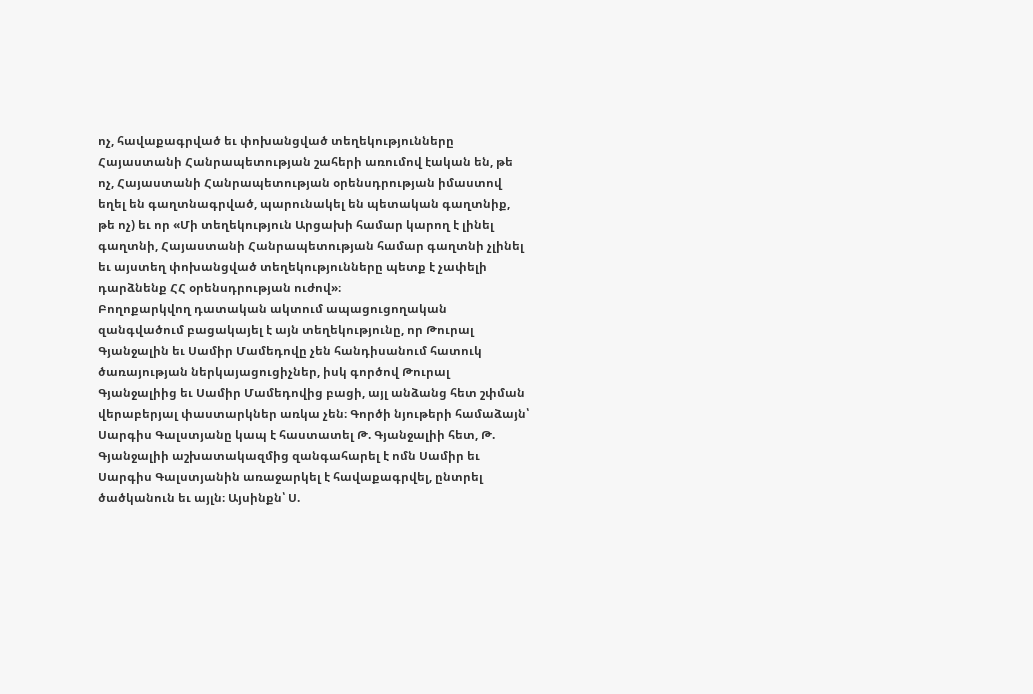ոչ, հավաքագրված եւ փոխանցված տեղեկությունները Հայաստանի Հանրապետության շահերի առումով էական են, թե ոչ, Հայաստանի Հանրապետության օրենսդրության իմաստով եղել են գաղտնագրված, պարունակել են պետական գաղտնիք, թե ոչ) եւ որ «Մի տեղեկություն Արցախի համար կարող է լինել գաղտնի, Հայաստանի Հանրապետության համար գաղտնի չլինել եւ այստեղ փոխանցված տեղեկությունները պետք է չափելի դարձնենք ՀՀ օրենսդրության ուժով»։
Բողոքարկվող դատական ակտում ապացուցողական զանգվածում բացակայել է այն տեղեկությունը, որ Թուրալ Գյանջալին եւ Սամիր Մամեդովը չեն հանդիսանում հատուկ ծառայության ներկայացուցիչներ, իսկ գործով Թուրալ Գյանջալիից եւ Սամիր Մամեդովից բացի, այլ անձանց հետ շփման վերաբերյալ փաստարկներ առկա չեն։ Գործի նյութերի համաձայն՝ Սարգիս Գալստյանը կապ է հաստատել Թ. Գյանջալիի հետ, Թ. Գյանջալիի աշխատակազմից զանգահարել է ոմն Սամիր եւ Սարգիս Գալստյանին առաջարկել է հավաքագրվել, ընտրել ծածկանուն եւ այլն։ Այսինքն՝ Ս.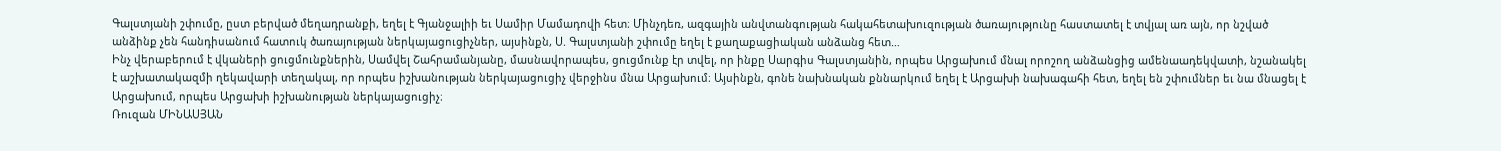Գալստյանի շփումը, ըստ բերված մեղադրանքի, եղել է Գյանջալիի եւ Սամիր Մամադովի հետ։ Մինչդեռ, ազգային անվտանգության հակահետախուզության ծառայությունը հաստատել է տվյալ առ այն, որ նշված անձինք չեն հանդիսանում հատուկ ծառայության ներկայացուցիչներ, այսինքն, Ս. Գալստյանի շփումը եղել է քաղաքացիական անձանց հետ…
Ինչ վերաբերում է վկաների ցուցմունքներին, Սամվել Շահրամանյանը, մասնավորապես, ցուցմունք էր տվել, որ ինքը Սարգիս Գալստյանին, որպես Արցախում մնալ որոշող անձանցից ամենաադեկվատի, նշանակել է աշխատակազմի ղեկավարի տեղակալ, որ որպես իշխանության ներկայացուցիչ վերջինս մնա Արցախում։ Այսինքն, գոնե նախնական քննարկում եղել է Արցախի նախագահի հետ, եղել են շփումներ եւ նա մնացել է Արցախում, որպես Արցախի իշխանության ներկայացուցիչ։
Ռուզան ՄԻՆԱՍՅԱՆ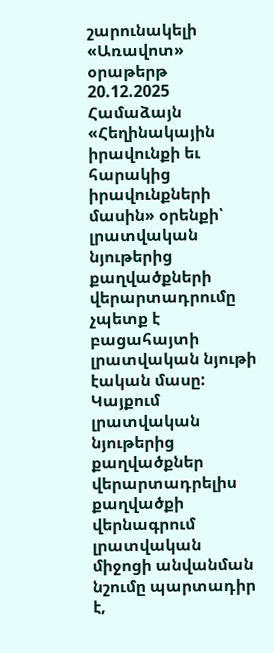շարունակելի
«Առավոտ» օրաթերթ
20.12.2025
Համաձայն «Հեղինակային իրավունքի եւ հարակից իրավունքների մասին» օրենքի՝ լրատվական նյութերից քաղվածքների վերարտադրումը չպետք է բացահայտի լրատվական նյութի էական մասը: Կայքում լրատվական նյութերից քաղվածքներ վերարտադրելիս քաղվածքի վերնագրում լրատվական միջոցի անվանման նշումը պարտադիր է,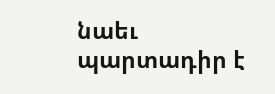նաեւ պարտադիր է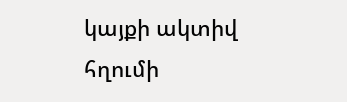կայքի ակտիվ հղումի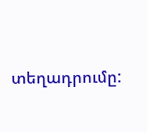տեղադրումը: